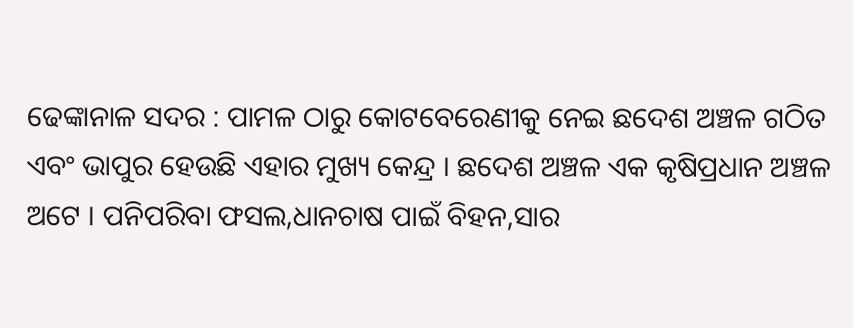ଢେଙ୍କାନାଳ ସଦର : ପାମଳ ଠାରୁ କୋଟବେରେଣୀକୁ ନେଇ ଛଦେଶ ଅଞ୍ଚଳ ଗଠିତ ଏବଂ ଭାପୁର ହେଉଛି ଏହାର ମୁଖ୍ୟ କେନ୍ଦ୍ର । ଛଦେଶ ଅଞ୍ଚଳ ଏକ କୃଷିପ୍ରଧାନ ଅଞ୍ଚଳ ଅଟେ । ପନିପରିବା ଫସଲ,ଧାନଚାଷ ପାଇଁ ବିହନ,ସାର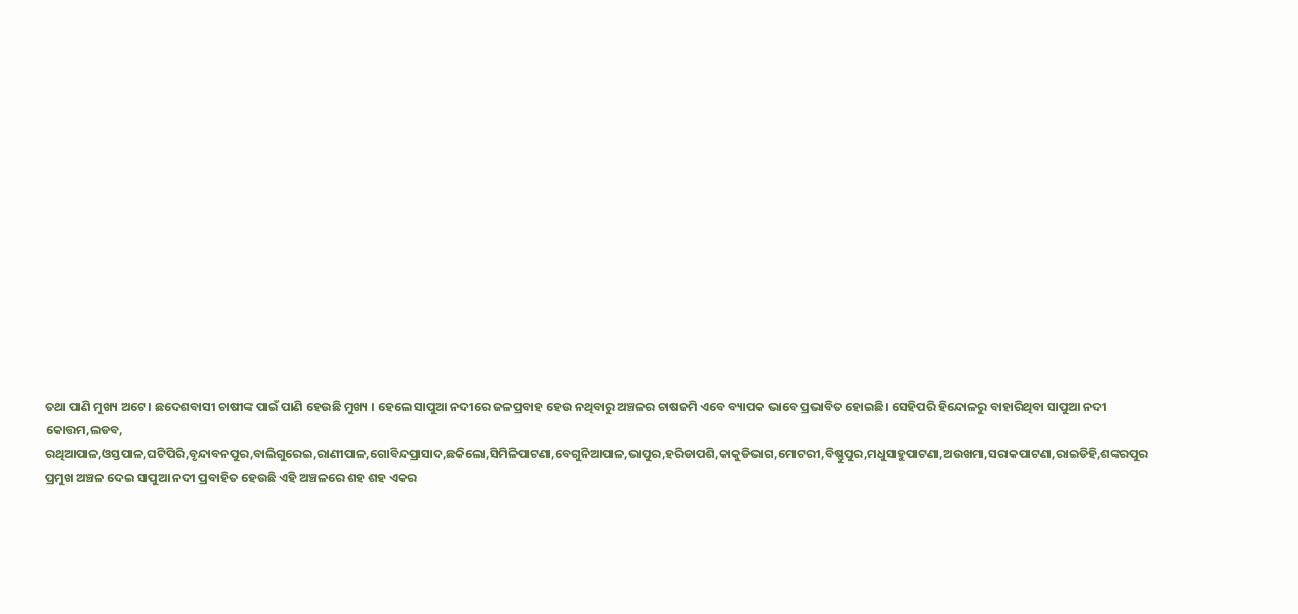ତଥା ପାଣି ମୁଖ୍ୟ ଅଟେ । ଛଦେଶବାସୀ ଚାଷୀଙ୍କ ପାଇଁ ପାଣି ହେଉଛି ମୁଖ୍ୟ । ହେଲେ ସାପୁଆ ନଦୀରେ ଜଳପ୍ରବାହ ହେଉ ନଥିବାରୁ ଅଞ୍ଚଳର ଚାଷଜମି ଏବେ ବ୍ୟାପକ ଭାବେ ପ୍ରଭାବିତ ହୋଇଛି। ସେହିପରି ହିନ୍ଦୋଳରୁ ବାହାରିଥିବା ସାପୁଆ ନଦୀ କୋତ୍ତମ,ଲଡବ, ରଥିଆପାଳ,ଓସ୍ତପାଳ,ଘଟିପିରି,ବୃନ୍ଦାବନପୁର,ବାଲିଗୁରେଇ,ରାଣୀପାଳ,ଗୋବିନ୍ଦପ୍ରାସାଦ,ଛକିଲୋ,ସିମିଳିପାଟଣା,ବେଗୁନିଆପାଳ,ଭାପୁର,ହରିଡାପଶି,କାକୁଡିଭାଗ,ମୋଟରୀ,ବିଷ୍ଣୁପୁର,ମଧୁସାହୁପାଟଣା,ଅଉଖମା,ସରାକପାଟଣା,ରାଇଡିହି,ଶଙ୍କରପୁର ପ୍ରମୁଖ ଅଞ୍ଚଳ ଦେଇ ସାପୁଆ ନଦୀ ପ୍ରବାହିତ ହେଉଛି ଏହି ଅଞ୍ଚଳରେ ଶହ ଶହ ଏକର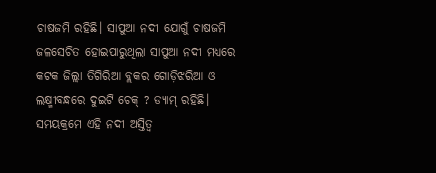ଚାଷଜମି ରହିଛି। ସାପୁଆ ନଦୀ ଯୋଗୁଁ ଚାଷଜମି ଜଳସେଚିତ ହୋଇପାରୁଥିଲା ସାପୁଆ ନଦୀ ମଧ୍ୟରେ କଟକ ଜିଲ୍ଲା ତିଗିରିଆ ବ୍ଲକର ଗୋଡ଼ିଝରିଆ ଓ ଲକ୍ଷ୍ମୀବନ୍ଧରେ ଦୁଇଟି ଚେକ୍ ? ଡ୍ୟାମ୍ ରହିଛି। ସମୟକ୍ରମେ ଏହି ନଦୀ ଅସ୍ତିତ୍ବ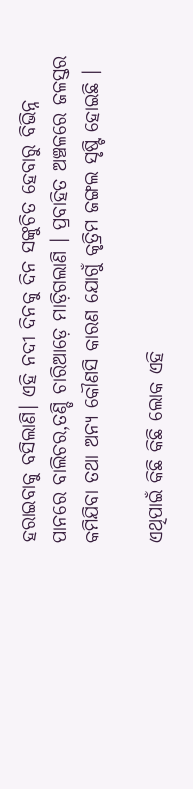ହରାଇବାକୁ ବସିଲାଣି। ଏହି ନଦୀ ଦିନକୁ ଦିନ ସଙ୍କୁଚିତ ହେବାରୁ ବିଭିନ୍ନ ପାନରେ ବାଲିଚର,ତଣ୍ଡି ଚାରିଆଡ଼େ ମାଡ଼ିଗଲାଣି । ପ୍ରବାହିତ ଅଞ୍ଚଳରେ ଜଳସ୍ତର କମିଯିବା ତଥା ଅନ୍ୟ କୌଣସି କାରଣ ଯୋଗୁଁ କୃତ୍ରିମ ଜଙ୍ଗଲ ସୃଷ୍ଟି ହୋଇଛି ।

ଏଥିପାଇଁ କିଛି କିଛି ଲୋକ ଏହି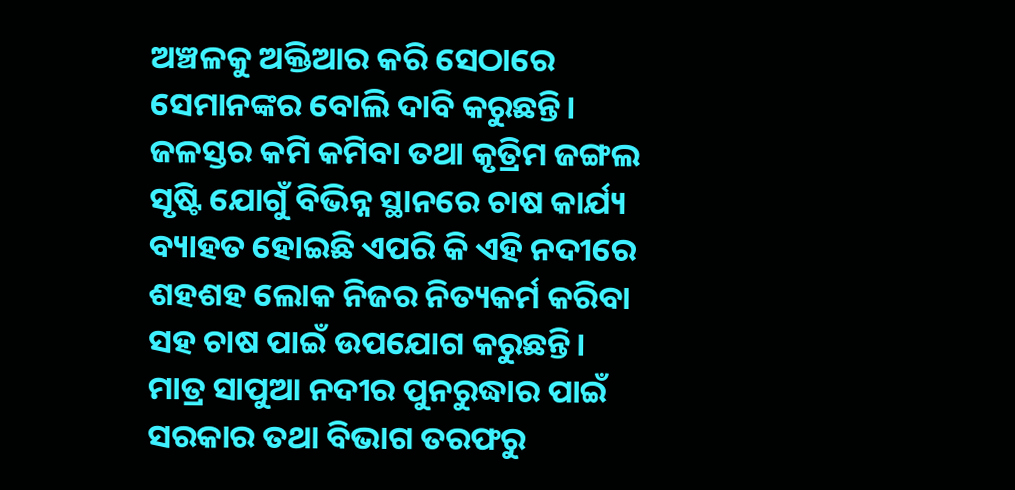ଅଞ୍ଚଳକୁ ଅକ୍ତିଆର କରି ସେଠାରେ ସେମାନଙ୍କର ବୋଲି ଦାବି କରୁଛନ୍ତି। ଜଳସ୍ତର କମି କମିବା ତଥା କୃତ୍ରିମ ଜଙ୍ଗଲ ସୃଷ୍ଟି ଯୋଗୁଁ ବିଭିନ୍ନ ସ୍ଥାନରେ ଚାଷ କାର୍ଯ୍ୟ ବ୍ୟାହତ ହୋଇଛି ଏପରି କି ଏହି ନଦୀରେ ଶହଶହ ଲୋକ ନିଜର ନିତ୍ୟକର୍ମ କରିବା ସହ ଚାଷ ପାଇଁ ଉପଯୋଗ କରୁଛନ୍ତି। ମାତ୍ର ସାପୁଆ ନଦୀର ପୁନରୁଦ୍ଧାର ପାଇଁ ସରକାର ତଥା ବିଭାଗ ତରଫରୁ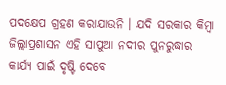ପଦକ୍ଷେପ ଗ୍ରହଣ କରାଯାଉନି । ଯଦି ସରକାର କିମ୍ବା ଜିଲ୍ଲାପ୍ରଶାସନ ଏହି ସାପୁଆ ନଦୀର ପୁନରୁଦ୍ଧାର କାର୍ଯ୍ୟ ପାଇଁ ଦୃଷ୍ଟି ଦେବେ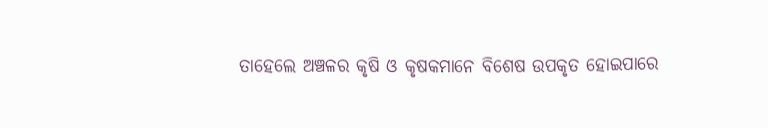ତାହେଲେ ଅଞ୍ଚଳର କୃଷି ଓ କୃଷକମାନେ ବିଶେଷ ଉପକୃତ ହୋଇପାରେ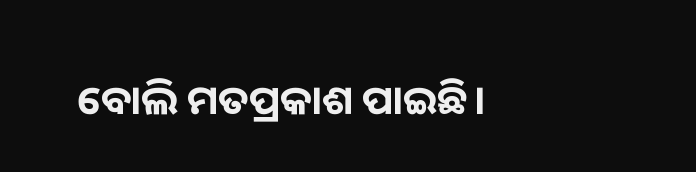ବୋଲି ମତପ୍ରକାଶ ପାଇଛି।